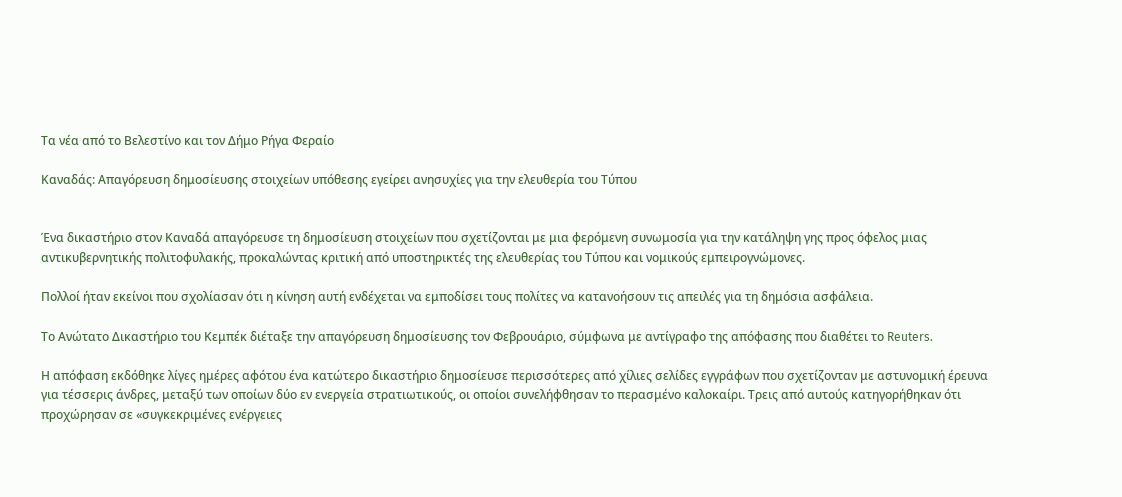Τα νέα από το Βελεστίνο και τον Δήμο Ρήγα Φεραίο

Καναδάς: Απαγόρευση δημοσίευσης στοιχείων υπόθεσης εγείρει ανησυχίες για την ελευθερία του Τύπου


Ένα δικαστήριο στον Καναδά απαγόρευσε τη δημοσίευση στοιχείων που σχετίζονται με μια φερόμενη συνωμοσία για την κατάληψη γης προς όφελος μιας αντικυβερνητικής πολιτοφυλακής, προκαλώντας κριτική από υποστηρικτές της ελευθερίας του Τύπου και νομικούς εμπειρογνώμονες.

Πολλοί ήταν εκείνοι που σχολίασαν ότι η κίνηση αυτή ενδέχεται να εμποδίσει τους πολίτες να κατανοήσουν τις απειλές για τη δημόσια ασφάλεια.

Το Ανώτατο Δικαστήριο του Κεμπέκ διέταξε την απαγόρευση δημοσίευσης τον Φεβρουάριο, σύμφωνα με αντίγραφο της απόφασης που διαθέτει το Reuters.

Η απόφαση εκδόθηκε λίγες ημέρες αφότου ένα κατώτερο δικαστήριο δημοσίευσε περισσότερες από χίλιες σελίδες εγγράφων που σχετίζονταν με αστυνομική έρευνα για τέσσερις άνδρες, μεταξύ των οποίων δύο εν ενεργεία στρατιωτικούς, οι οποίοι συνελήφθησαν το περασμένο καλοκαίρι. Τρεις από αυτούς κατηγορήθηκαν ότι προχώρησαν σε «συγκεκριμένες ενέργειες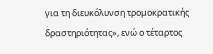για τη διευκόλυνση τρομοκρατικής δραστηριότητας», ενώ ο τέταρτος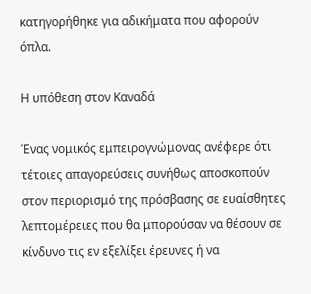κατηγορήθηκε για αδικήματα που αφορούν όπλα.

Η υπόθεση στον Καναδά

Ένας νομικός εμπειρογνώμονας ανέφερε ότι τέτοιες απαγορεύσεις συνήθως αποσκοπούν στον περιορισμό της πρόσβασης σε ευαίσθητες λεπτομέρειες που θα μπορούσαν να θέσουν σε κίνδυνο τις εν εξελίξει έρευνες ή να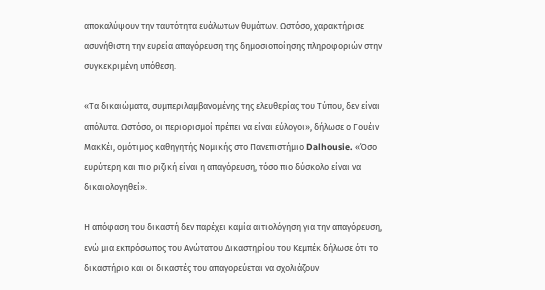αποκαλύψουν την ταυτότητα ευάλωτων θυμάτων. Ωστόσο, χαρακτήρισε ασυνήθιστη την ευρεία απαγόρευση της δημοσιοποίησης πληροφοριών στην συγκεκριμένη υπόθεση.

«Τα δικαιώματα, συμπεριλαμβανομένης της ελευθερίας του Τύπου, δεν είναι απόλυτα. Ωστόσο, οι περιορισμοί πρέπει να είναι εύλογοι», δήλωσε ο Γουέιν ΜακΚέι, ομότιμος καθηγητής Νομικής στο Πανεπιστήμιο Dalhousie. «Όσο ευρύτερη και πιο ριζική είναι η απαγόρευση, τόσο πιο δύσκολο είναι να δικαιολογηθεί».

Η απόφαση του δικαστή δεν παρέχει καμία αιτιολόγηση για την απαγόρευση, ενώ μια εκπρόσωπος του Ανώτατου Δικαστηρίου του Κεμπέκ δήλωσε ότι το δικαστήριο και οι δικαστές του απαγορεύεται να σχολιάζουν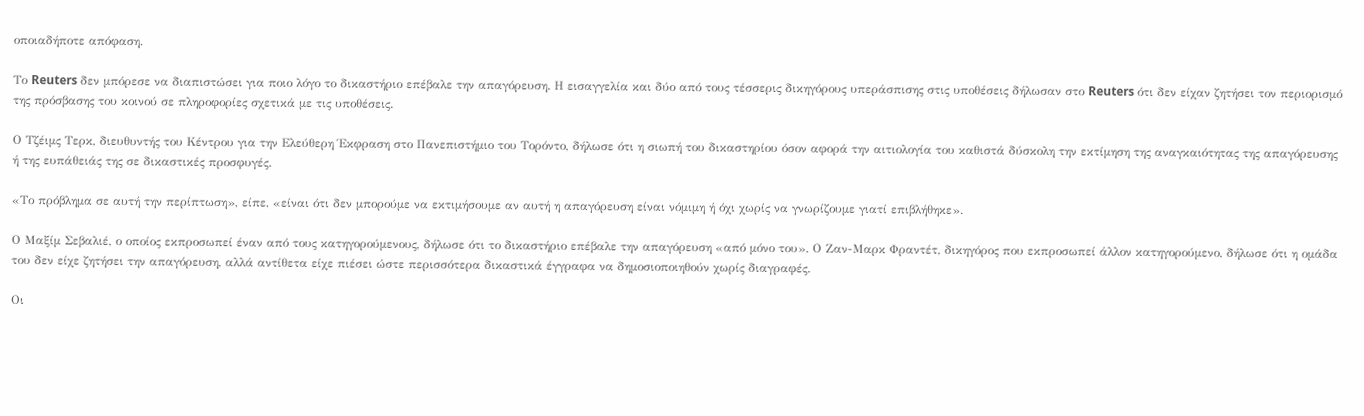οποιαδήποτε απόφαση.

Το Reuters δεν μπόρεσε να διαπιστώσει για ποιο λόγο το δικαστήριο επέβαλε την απαγόρευση. Η εισαγγελία και δύο από τους τέσσερις δικηγόρους υπεράσπισης στις υποθέσεις δήλωσαν στο Reuters ότι δεν είχαν ζητήσει τον περιορισμό της πρόσβασης του κοινού σε πληροφορίες σχετικά με τις υποθέσεις.

Ο Τζέιμς Τερκ, διευθυντής του Κέντρου για την Ελεύθερη Έκφραση στο Πανεπιστήμιο του Τορόντο, δήλωσε ότι η σιωπή του δικαστηρίου όσον αφορά την αιτιολογία του καθιστά δύσκολη την εκτίμηση της αναγκαιότητας της απαγόρευσης ή της ευπάθειάς της σε δικαστικές προσφυγές.

«Το πρόβλημα σε αυτή την περίπτωση», είπε, «είναι ότι δεν μπορούμε να εκτιμήσουμε αν αυτή η απαγόρευση είναι νόμιμη ή όχι χωρίς να γνωρίζουμε γιατί επιβλήθηκε».

Ο Μαξίμ Σεβαλιέ, ο οποίος εκπροσωπεί έναν από τους κατηγορούμενους, δήλωσε ότι το δικαστήριο επέβαλε την απαγόρευση «από μόνο του». Ο Ζαν-Μαρκ Φραντέτ, δικηγόρος που εκπροσωπεί άλλον κατηγορούμενο, δήλωσε ότι η ομάδα του δεν είχε ζητήσει την απαγόρευση, αλλά αντίθετα είχε πιέσει ώστε περισσότερα δικαστικά έγγραφα να δημοσιοποιηθούν χωρίς διαγραφές.

Οι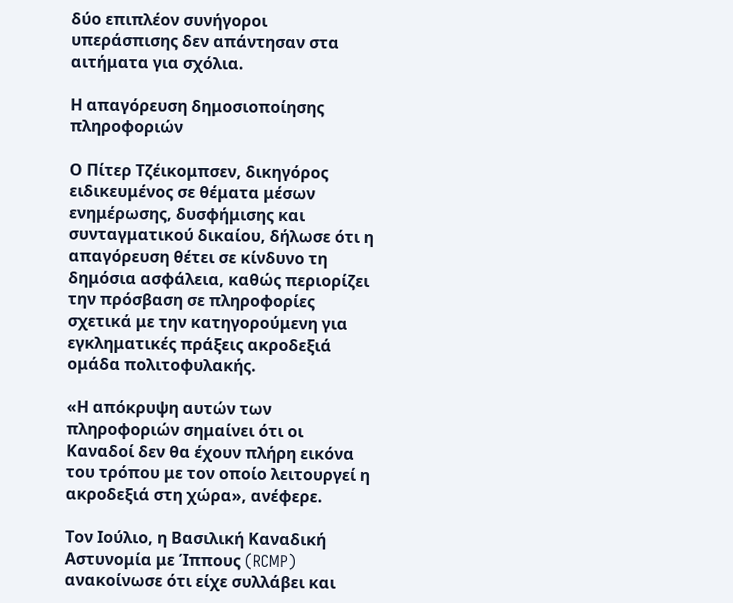δύο επιπλέον συνήγοροι υπεράσπισης δεν απάντησαν στα αιτήματα για σχόλια.

Η απαγόρευση δημοσιοποίησης πληροφοριών

Ο Πίτερ Τζέικομπσεν, δικηγόρος ειδικευμένος σε θέματα μέσων ενημέρωσης, δυσφήμισης και συνταγματικού δικαίου, δήλωσε ότι η απαγόρευση θέτει σε κίνδυνο τη δημόσια ασφάλεια, καθώς περιορίζει την πρόσβαση σε πληροφορίες σχετικά με την κατηγορούμενη για εγκληματικές πράξεις ακροδεξιά ομάδα πολιτοφυλακής.

«Η απόκρυψη αυτών των πληροφοριών σημαίνει ότι οι Καναδοί δεν θα έχουν πλήρη εικόνα του τρόπου με τον οποίο λειτουργεί η ακροδεξιά στη χώρα», ανέφερε.

Τον Ιούλιο, η Βασιλική Καναδική Αστυνομία με Ίππους (RCMP) ανακοίνωσε ότι είχε συλλάβει και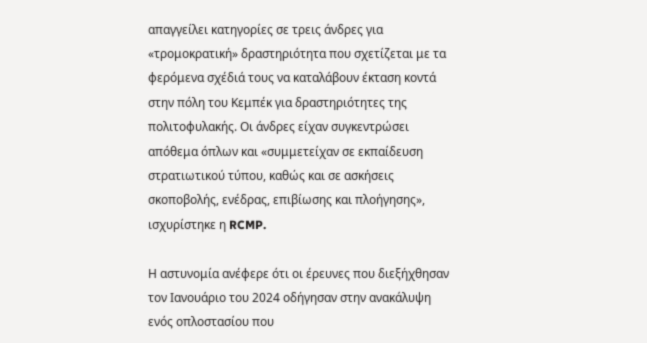απαγγείλει κατηγορίες σε τρεις άνδρες για «τρομοκρατική» δραστηριότητα που σχετίζεται με τα φερόμενα σχέδιά τους να καταλάβουν έκταση κοντά στην πόλη του Κεμπέκ για δραστηριότητες της πολιτοφυλακής. Οι άνδρες είχαν συγκεντρώσει απόθεμα όπλων και «συμμετείχαν σε εκπαίδευση στρατιωτικού τύπου, καθώς και σε ασκήσεις σκοποβολής, ενέδρας, επιβίωσης και πλοήγησης», ισχυρίστηκε η RCMP.

Η αστυνομία ανέφερε ότι οι έρευνες που διεξήχθησαν τον Ιανουάριο του 2024 οδήγησαν στην ανακάλυψη ενός οπλοστασίου που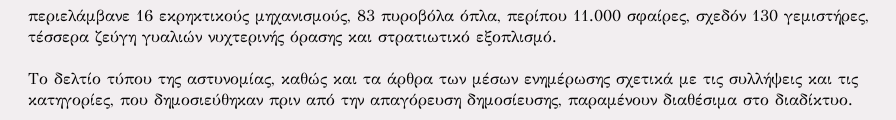περιελάμβανε 16 εκρηκτικούς μηχανισμούς, 83 πυροβόλα όπλα, περίπου 11.000 σφαίρες, σχεδόν 130 γεμιστήρες, τέσσερα ζεύγη γυαλιών νυχτερινής όρασης και στρατιωτικό εξοπλισμό.

Το δελτίο τύπου της αστυνομίας, καθώς και τα άρθρα των μέσων ενημέρωσης σχετικά με τις συλλήψεις και τις κατηγορίες, που δημοσιεύθηκαν πριν από την απαγόρευση δημοσίευσης, παραμένουν διαθέσιμα στο διαδίκτυο.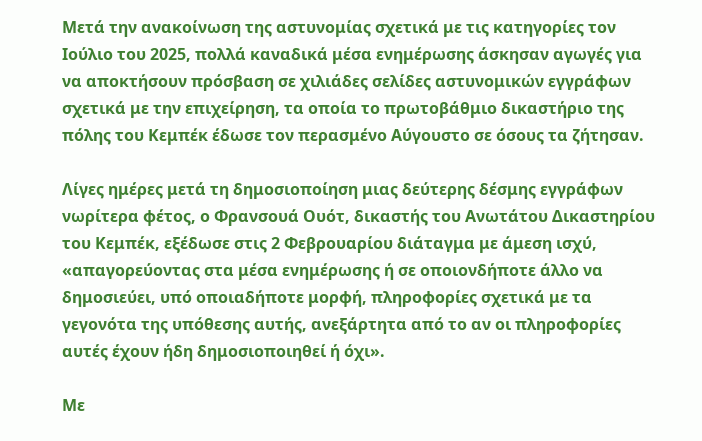Μετά την ανακοίνωση της αστυνομίας σχετικά με τις κατηγορίες τον Ιούλιο του 2025, πολλά καναδικά μέσα ενημέρωσης άσκησαν αγωγές για να αποκτήσουν πρόσβαση σε χιλιάδες σελίδες αστυνομικών εγγράφων σχετικά με την επιχείρηση, τα οποία το πρωτοβάθμιο δικαστήριο της πόλης του Κεμπέκ έδωσε τον περασμένο Αύγουστο σε όσους τα ζήτησαν.

Λίγες ημέρες μετά τη δημοσιοποίηση μιας δεύτερης δέσμης εγγράφων νωρίτερα φέτος, ο Φρανσουά Ουότ, δικαστής του Ανωτάτου Δικαστηρίου του Κεμπέκ, εξέδωσε στις 2 Φεβρουαρίου διάταγμα με άμεση ισχύ, «απαγορεύοντας στα μέσα ενημέρωσης ή σε οποιονδήποτε άλλο να δημοσιεύει, υπό οποιαδήποτε μορφή, πληροφορίες σχετικά με τα γεγονότα της υπόθεσης αυτής, ανεξάρτητα από το αν οι πληροφορίες αυτές έχουν ήδη δημοσιοποιηθεί ή όχι».

Με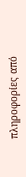πληροφορίες από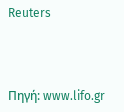Reuters



Πηγή: www.lifo.gr